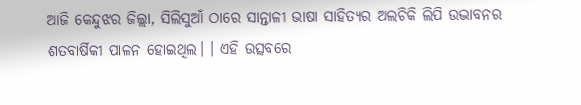ଆଜି କେନ୍ଦୁଝର ଜିଲ୍ଲା, ସିଲିସୁଆଁ ଠାରେ ସାନ୍ତାଳୀ ଭାଷା ସାହିତ୍ୟର ଅଲଚିକି ଲିପି ଉଦ୍ଭାବନର ଶତବାର୍ଷିକୀ ପାଳନ ହୋଇଥିଲ। । ଏହି ଉତ୍ସବରେ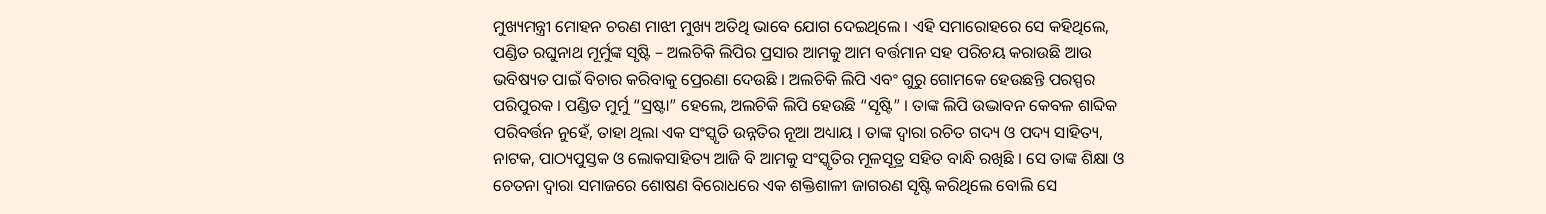ମୁଖ୍ୟମନ୍ତ୍ରୀ ମୋହନ ଚରଣ ମାଝୀ ମୁଖ୍ୟ ଅତିଥି ଭାବେ ଯୋଗ ଦେଇଥିଲେ । ଏହି ସମାରୋହରେ ସେ କହିଥିଲେ, ପଣ୍ଡିତ ରଘୁନାଥ ମୂର୍ମୁଙ୍କ ସୃଷ୍ଟି – ଅଲଚିକି ଲିପିର ପ୍ରସାର ଆମକୁ ଆମ ବର୍ତ୍ତମାନ ସହ ପରିଚୟ କରାଉଛି ଆଉ ଭବିଷ୍ୟତ ପାଇଁ ବିଚାର କରିବାକୁ ପ୍ରେରଣା ଦେଉଛି । ଅଲଚିକି ଲିପି ଏବଂ ଗୁରୁ ଗୋମକେ ହେଉଛନ୍ତି ପରସ୍ପର ପରିପୁରକ । ପଣ୍ଡିତ ମୁର୍ମୁ “ସ୍ରଷ୍ଟା” ହେଲେ, ଅଲଚିକି ଲିପି ହେଉଛି “ସୃଷ୍ଟି” । ତାଙ୍କ ଲିପି ଉଦ୍ଭାବନ କେବଳ ଶାବ୍ଦିକ ପରିବର୍ତ୍ତନ ନୁହେଁ, ତାହା ଥିଲା ଏକ ସଂସ୍କୃତି ଉନ୍ନତିର ନୂଆ ଅଧ୍ୟାୟ । ତାଙ୍କ ଦ୍ୱାରା ରଚିତ ଗଦ୍ୟ ଓ ପଦ୍ୟ ସାହିତ୍ୟ, ନାଟକ, ପାଠ୍ୟପୁସ୍ତକ ଓ ଲୋକସାହିତ୍ୟ ଆଜି ବି ଆମକୁ ସଂସ୍କୃତିର ମୂଳସୂତ୍ର ସହିତ ବାନ୍ଧି ରଖିଛି । ସେ ତାଙ୍କ ଶିକ୍ଷା ଓ ଚେତନା ଦ୍ୱାରା ସମାଜରେ ଶୋଷଣ ବିରୋଧରେ ଏକ ଶକ୍ତିଶାଳୀ ଜାଗରଣ ସୃଷ୍ଟି କରିଥିଲେ ବୋଲି ସେ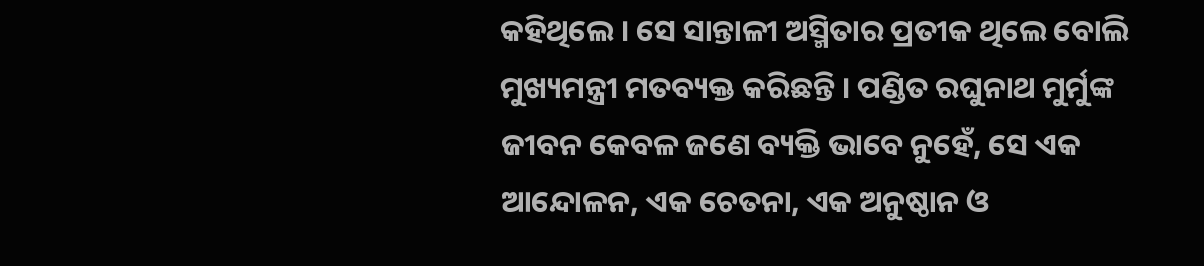କହିଥିଲେ । ସେ ସାନ୍ତାଳୀ ଅସ୍ମିତାର ପ୍ରତୀକ ଥିଲେ ବୋଲି ମୁଖ୍ୟମନ୍ତ୍ରୀ ମତବ୍ୟକ୍ତ କରିଛନ୍ତି । ପଣ୍ଡିତ ରଘୁନାଥ ମୁର୍ମୁଙ୍କ ଜୀବନ କେବଳ ଜଣେ ବ୍ୟକ୍ତି ଭାବେ ନୁହେଁ, ସେ ଏକ ଆନ୍ଦୋଳନ, ଏକ ଚେତନା, ଏକ ଅନୁଷ୍ଠାନ ଓ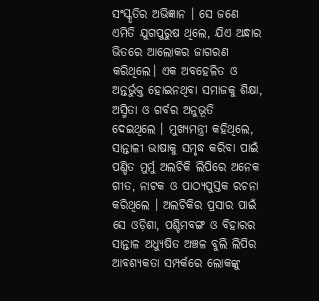ସଂସ୍କୃତିର ଅଭିଜ୍ଞାନ । ସେ ଜଣେ ଏମିତି ଯୁଗପୁରୁଷ ଥିଲେ, ଯିଏ ଅନ୍ଧାର ଭିତରେ ଆଲୋକର ଜାଗରଣ କରିଥିଲେ। ଏକ ଅବହେଳିତ ଓ ଅନ୍ତର୍ଭୁକ୍ତ ହୋଇନଥିବା ସମାଜକୁ ଶିକ୍ଷା, ଅସ୍ମିତା ଓ ଗର୍ବର ଅନୁଭୂତି ଦେଇଥିଲେ । ମୁଖ୍ୟମନ୍ତ୍ରୀ କହିଥିଲେ, ସାନ୍ତାଳୀ ଭାଷାକୁ ସମୃଦ୍ଧ କରିବା ପାଇଁ ପଣ୍ଡିତ ମୁର୍ମୁ ଅଲଚିକି ଲିପିରେ ଅନେକ ଗୀତ, ନାଟକ ଓ ପାଠ୍ୟପୁସ୍ତକ ରଚନା କରିଥିଲେ । ଅଲଚିକିର ପ୍ରସାର ପାଇଁ ସେ ଓଡ଼ିଶା, ପଶ୍ଚିମବଙ୍ଗ ଓ ବିହାରର ସାନ୍ତାଳ ଅଧ୍ୟୁଷିତ ଅଞ୍ଚଳ ବୁଲି ଲିପିର ଆବଶ୍ୟକତା ସମ୍ପର୍କରେ ଲୋକଙ୍କୁ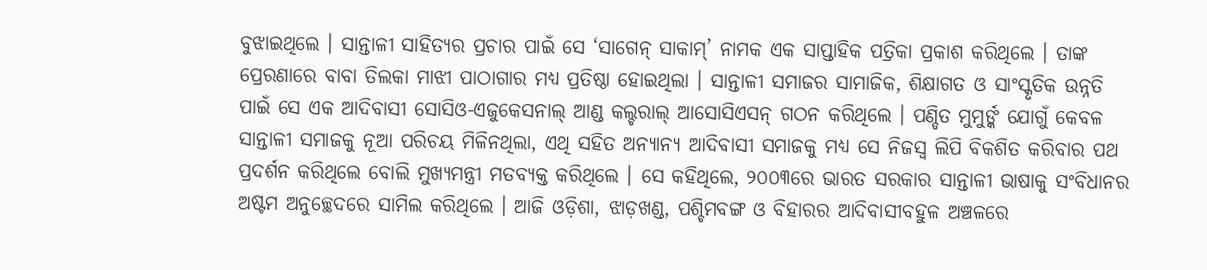ବୁଝାଇଥିଲେ । ସାନ୍ତାଳୀ ସାହିତ୍ୟର ପ୍ରଚାର ପାଇଁ ସେ ‘ସାଗେନ୍ ସାକାମ୍’ ନାମକ ଏକ ସାପ୍ତାହିକ ପତ୍ରିକା ପ୍ରକାଶ କରିଥିଲେ । ତାଙ୍କ ପ୍ରେରଣାରେ ବାବା ତିଲକା ମାଝୀ ପାଠାଗାର ମଧ୍ୟ ପ୍ରତିଷ୍ଠା ହୋଇଥିଲା । ସାନ୍ତାଳୀ ସମାଜର ସାମାଜିକ, ଶିକ୍ଷାଗତ ଓ ସାଂସ୍କୃତିକ ଉନ୍ନତି ପାଇଁ ସେ ଏକ ଆଦିବାସୀ ସୋସିଓ-ଏଜୁକେସନାଲ୍ ଆଣ୍ଡ କଲ୍ଚରାଲ୍ ଆସୋସିଏସନ୍ ଗଠନ କରିଥିଲେ । ପଣ୍ଡିତ ମୁମୁର୍ଙ୍କ ଯୋଗୁଁ କେବଳ ସାନ୍ତାଳୀ ସମାଜକୁ ନୂଆ ପରିଚୟ ମିଳିନଥିଲା, ଏଥି ସହିତ ଅନ୍ୟାନ୍ୟ ଆଦିବାସୀ ସମାଜକୁ ମଧ୍ୟ ସେ ନିଜସ୍ବ ଲିପି ବିକଶିତ କରିବାର ପଥ ପ୍ରଦର୍ଶନ କରିଥିଲେ ବୋଲି ମୁଖ୍ୟମନ୍ତ୍ରୀ ମତବ୍ୟକ୍ତ କରିଥିଲେ । ସେ କହିଥିଲେ, ୨୦୦୩ରେ ଭାରତ ସରକାର ସାନ୍ତାଳୀ ଭାଷାକୁ ସଂବିଧାନର ଅଷ୍ଟମ ଅନୁଚ୍ଛେଦରେ ସାମିଲ କରିଥିଲେ । ଆଜି ଓଡ଼ିଶା, ଝାଡ଼ଖଣ୍ଡ, ପଶ୍ଚିମବଙ୍ଗ ଓ ବିହାରର ଆଦିବାସୀବହୁଳ ଅଞ୍ଚଳରେ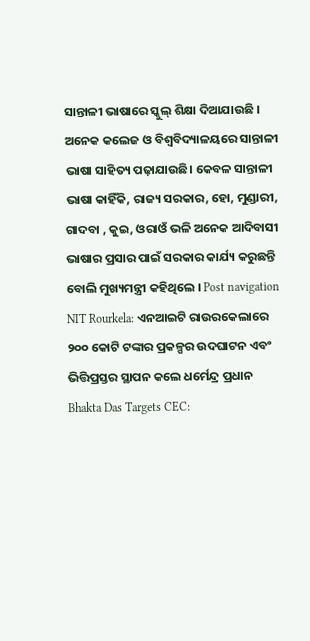ସାନ୍ତାଳୀ ଭାଷାରେ ସ୍କୁଲ୍ ଶିକ୍ଷା ଦିଆଯାଉଛି । ଅନେକ କଲେଜ ଓ ବିଶ୍ବବିଦ୍ୟାଳୟରେ ସାନ୍ତାଳୀ ଭାଷା ସାହିତ୍ୟ ପଢ଼ାଯାଉଛି। କେବଳ ସାନ୍ତାଳୀ ଭାଷା କାହିଁକି, ରାଜ୍ୟ ସରକାର, ହୋ, ମୁଣ୍ଡାରୀ, ଗାଦବା , କୁଇ, ଓରାଓଁ ଭଳି ଅନେକ ଆଦିବାସୀ ଭାଷାର ପ୍ରସାର ପାଇଁ ସରକାର କାର୍ଯ୍ୟ କରୁଛନ୍ତି ବୋଲି ମୁଖ୍ୟମନ୍ତ୍ରୀ କହିଥିଲେ । Post navigation NIT Rourkela: ଏନଆଇଟି ରାଉରକେଲାରେ ୨୦୦ କୋଟି ଟଙ୍କାର ପ୍ରକଳ୍ପର ଉଦଘାଟନ ଏବଂ ଭିତ୍ତିପ୍ରସ୍ତର ସ୍ଥାପନ କଲେ ଧର୍ମେନ୍ଦ୍ର ପ୍ରଧାନ Bhakta Das Targets CEC: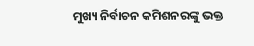ମୁଖ୍ୟ ନିର୍ବାଚନ କମିଶନରଙ୍କୁ ଭକ୍ତ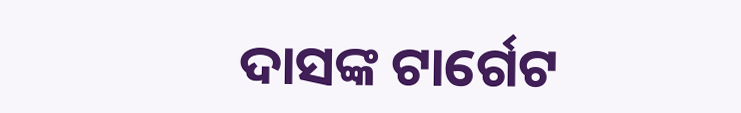ଦାସଙ୍କ ଟାର୍ଗେଟ